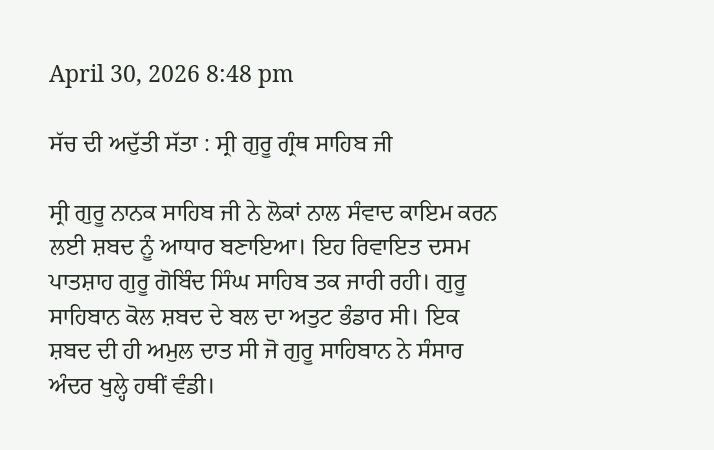April 30, 2026 8:48 pm

ਸੱਚ ਦੀ ਅਦੁੱਤੀ ਸੱਤਾ : ਸ੍ਰੀ ਗੁਰੂ ਗ੍ਰੰਥ ਸਾਹਿਬ ਜੀ

ਸ੍ਰੀ ਗੁਰੂ ਨਾਨਕ ਸਾਹਿਬ ਜੀ ਨੇ ਲੋਕਾਂ ਨਾਲ ਸੰਵਾਦ ਕਾਇਮ ਕਰਨ ਲਈ ਸ਼ਬਦ ਨੂੰ ਆਧਾਰ ਬਣਾਇਆ। ਇਹ ਰਿਵਾਇਤ ਦਸਮ ਪਾਤਸ਼ਾਹ ਗੁਰੂ ਗੋਬਿੰਦ ਸਿੰਘ ਸਾਹਿਬ ਤਕ ਜਾਰੀ ਰਹੀ। ਗੁਰੂ ਸਾਹਿਬਾਨ ਕੋਲ ਸ਼ਬਦ ਦੇ ਬਲ ਦਾ ਅਤੁਟ ਭੰਡਾਰ ਸੀ। ਇਕ ਸ਼ਬਦ ਦੀ ਹੀ ਅਮੁਲ ਦਾਤ ਸੀ ਜੋ ਗੁਰੂ ਸਾਹਿਬਾਨ ਨੇ ਸੰਸਾਰ ਅੰਦਰ ਖੁਲ੍ਹੇ ਹਥੀਂ ਵੰਡੀ।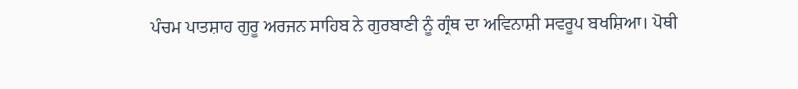ਪੰਚਮ ਪਾਤਸ਼ਾਹ ਗੁਰੂ ਅਰਜਨ ਸਾਹਿਬ ਨੇ ਗੁਰਬਾਣੀ ਨੂੰ ਗ੍ਰੰਥ ਦਾ ਅਵਿਨਾਸ਼ੀ ਸਵਰੂਪ ਬਖਸ਼ਿਆ। ਪੋਥੀ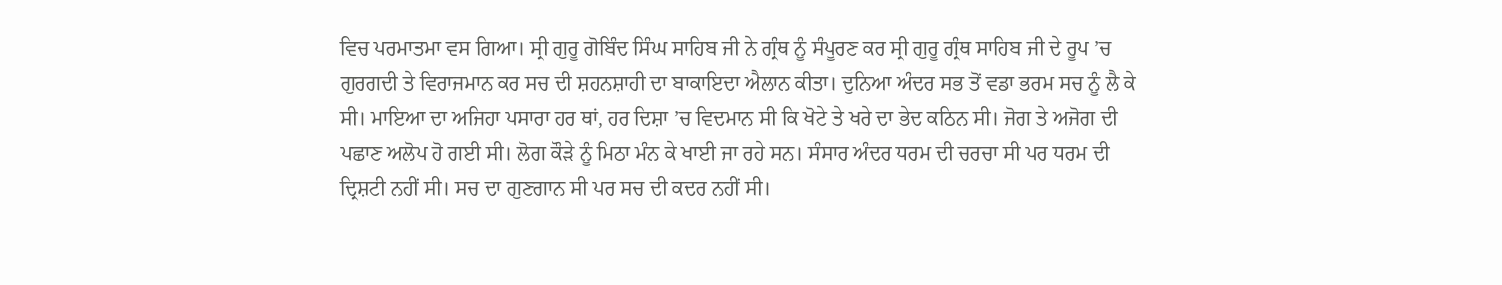ਵਿਚ ਪਰਮਾਤਮਾ ਵਸ ਗਿਆ। ਸ੍ਰੀ ਗੁਰੂ ਗੋਬਿੰਦ ਸਿੰਘ ਸਾਹਿਬ ਜੀ ਨੇ ਗ੍ਰੰਥ ਨੂੰ ਸੰਪੂਰਣ ਕਰ ਸ੍ਰੀ ਗੁਰੂ ਗ੍ਰੰਥ ਸਾਹਿਬ ਜੀ ਦੇ ਰੂਪ ’ਚ ਗੁਰਗਦੀ ਤੇ ਵਿਰਾਜਮਾਨ ਕਰ ਸਚ ਦੀ ਸ਼ਹਨਸ਼ਾਹੀ ਦਾ ਬਾਕਾਇਦਾ ਐਲਾਨ ਕੀਤਾ। ਦੁਨਿਆ ਅੰਦਰ ਸਭ ਤੋਂ ਵਡਾ ਭਰਮ ਸਚ ਨੂੰ ਲੈ ਕੇ ਸੀ। ਮਾਇਆ ਦਾ ਅਜਿਹਾ ਪਸਾਰਾ ਹਰ ਥਾਂ, ਹਰ ਦਿਸ਼ਾ ’ਚ ਵਿਦਮਾਨ ਸੀ ਕਿ ਖੋਟੇ ਤੇ ਖਰੇ ਦਾ ਭੇਦ ਕਠਿਨ ਸੀ। ਜੋਗ ਤੇ ਅਜੋਗ ਦੀ ਪਛਾਣ ਅਲੋਪ ਹੋ ਗਈ ਸੀ। ਲੋਗ ਕੌੜੇ ਨੂੰ ਮਿਠਾ ਮੰਨ ਕੇ ਖਾਈ ਜਾ ਰਹੇ ਸਨ। ਸੰਸਾਰ ਅੰਦਰ ਧਰਮ ਦੀ ਚਰਚਾ ਸੀ ਪਰ ਧਰਮ ਦੀ ਦ੍ਰਿਸ਼ਟੀ ਨਹੀਂ ਸੀ। ਸਚ ਦਾ ਗੁਣਗਾਨ ਸੀ ਪਰ ਸਚ ਦੀ ਕਦਰ ਨਹੀਂ ਸੀ।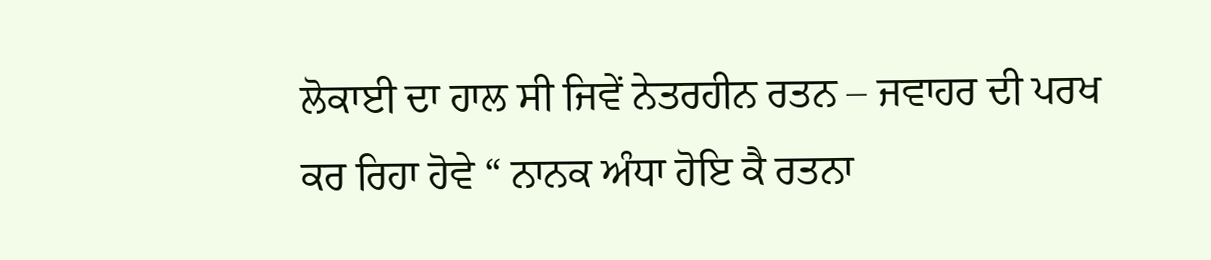ਲੋਕਾਈ ਦਾ ਹਾਲ ਸੀ ਜਿਵੇਂ ਨੇਤਰਹੀਨ ਰਤਨ – ਜਵਾਹਰ ਦੀ ਪਰਖ ਕਰ ਰਿਹਾ ਹੋਵੇ “ ਨਾਨਕ ਅੰਧਾ ਹੋਇ ਕੈ ਰਤਨਾ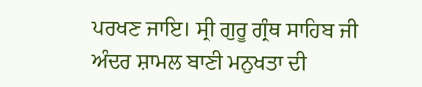ਪਰਖਣ ਜਾਇ। ਸ੍ਰੀ ਗੁਰੂ ਗ੍ਰੰਥ ਸਾਹਿਬ ਜੀ ਅੰਦਰ ਸ਼ਾਮਲ ਬਾਣੀ ਮਨੁਖਤਾ ਦੀ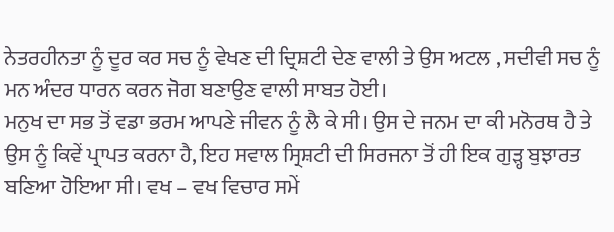ਨੇਤਰਹੀਨਤਾ ਨੂੰ ਦੂਰ ਕਰ ਸਚ ਨੂੰ ਵੇਖਣ ਦੀ ਦ੍ਰਿਸ਼ਟੀ ਦੇਣ ਵਾਲੀ ਤੇ ਉਸ ਅਟਲ , ਸਦੀਵੀ ਸਚ ਨੂੰ ਮਨ ਅੰਦਰ ਧਾਰਨ ਕਰਨ ਜੋਗ ਬਣਾਉਣ ਵਾਲੀ ਸਾਬਤ ਹੋਈ।
ਮਨੁਖ ਦਾ ਸਭ ਤੋਂ ਵਡਾ ਭਰਮ ਆਪਣੇ ਜੀਵਨ ਨੂੰ ਲੈ ਕੇ ਸੀ। ਉਸ ਦੇ ਜਨਮ ਦਾ ਕੀ ਮਨੋਰਥ ਹੈ ਤੇ ਉਸ ਨੂੰ ਕਿਵੇਂ ਪ੍ਰਾਪਤ ਕਰਨਾ ਹੈ, ਇਹ ਸਵਾਲ ਸ੍ਰਿਸ਼ਟੀ ਦੀ ਸਿਰਜਨਾ ਤੋਂ ਹੀ ਇਕ ਗੁੜ੍ਹ ਬੁਝਾਰਤ ਬਣਿਆ ਹੋਇਆ ਸੀ। ਵਖ – ਵਖ ਵਿਚਾਰ ਸਮੇਂ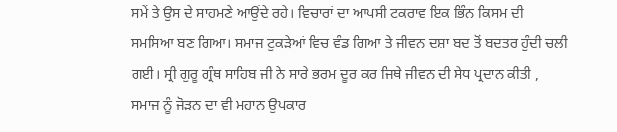ਸਮੇਂ ਤੇ ਉਸ ਦੇ ਸਾਹਮਣੇ ਆਉਂਦੇ ਰਹੇ। ਵਿਚਾਰਾਂ ਦਾ ਆਪਸੀ ਟਕਰਾਵ ਇਕ ਭਿੰਨ ਕਿਸਮ ਦੀ ਸਮਸਿਆ ਬਣ ਗਿਆ। ਸਮਾਜ ਟੁਕੜੇਆਂ ਵਿਚ ਵੰਡ ਗਿਆ ਤੇ ਜੀਵਨ ਦਸ਼ਾ ਬਦ ਤੋਂ ਬਦਤਰ ਹੁੰਦੀ ਚਲੀ ਗਈ। ਸ੍ਰੀ ਗੁਰੂ ਗ੍ਰੰਥ ਸਾਹਿਬ ਜੀ ਨੇ ਸਾਰੇ ਭਰਮ ਦੂਰ ਕਰ ਜਿਥੇ ਜੀਵਨ ਦੀ ਸੇਧ ਪ੍ਰਦਾਨ ਕੀਤੀ , ਸਮਾਜ ਨੂੰ ਜੋੜਨ ਦਾ ਵੀ ਮਹਾਨ ਉਪਕਾਰ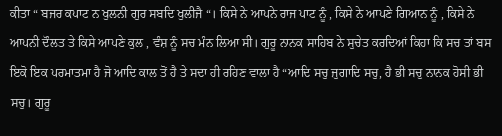ਕੀਤਾ “ ਬਜਰ ਕਪਾਟ ਨ ਖੁਲਨੀ ਗੁਰ ਸਬਦਿ ਖੁਲੀਜੈ “। ਕਿਸੇ ਨੇ ਆਪਨੇ ਰਾਜ ਪਾਟ ਨੂੰ , ਕਿਸੇ ਨੇ ਆਪਣੇ ਗਿਆਨ ਨੂੰ , ਕਿਸੇ ਨੇ ਆਪਨੀ ਦੌਲਤ ਤੇ ਕਿਸੇ ਆਪਣੇ ਕੁਲ , ਵੰਸ਼ ਨੂੰ ਸਚ ਮੰਨ ਲਿਆ ਸੀ। ਗੁਰੂ ਨਾਨਕ ਸਾਹਿਬ ਨੇ ਸੁਚੇਤ ਕਰਦਿਆਂ ਕਿਹਾ ਕਿ ਸਚ ਤਾਂ ਬਸ ਇਕੋ ਇਕ ਪਰਮਾਤਮਾ ਹੈ ਜੋ ਆਦਿ ਕਾਲ ਤੋਂ ਹੈ ਤੇ ਸਦਾ ਹੀ ਰਹਿਣ ਵਾਲਾ ਹੈ “ਆਦਿ ਸਚੁ ਜੁਗਾਦਿ ਸਚੁ, ਹੈ ਭੀ ਸਚੁ ਨਾਨਕ ਹੋਸੀ ਭੀ ਸਚੁ। ਗੁਰੂ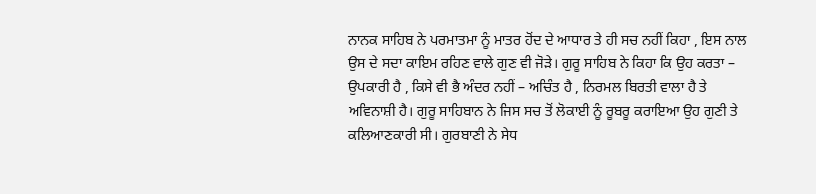ਨਾਨਕ ਸਾਹਿਬ ਨੇ ਪਰਮਾਤਮਾ ਨੂੰ ਮਾਤਰ ਹੋਂਦ ਦੇ ਆਧਾਰ ਤੇ ਹੀ ਸਚ ਨਹੀਂ ਕਿਹਾ , ਇਸ ਨਾਲ ਉਸ ਦੇ ਸਦਾ ਕਾਇਮ ਰਹਿਣ ਵਾਲੇ ਗੁਣ ਵੀ ਜੋੜੇ। ਗੁਰੂ ਸਾਹਿਬ ਨੇ ਕਿਹਾ ਕਿ ਉਹ ਕਰਤਾ – ਉਪਕਾਰੀ ਹੈ , ਕਿਸੇ ਵੀ ਭੈ ਅੰਦਰ ਨਹੀਂ – ਅਚਿੰਤ ਹੈ , ਨਿਰਮਲ ਬਿਰਤੀ ਵਾਲਾ ਹੈ ਤੇ ਅਵਿਨਾਸ਼ੀ ਹੈ। ਗੁਰੂ ਸਾਹਿਬਾਨ ਨੇ ਜਿਸ ਸਚ ਤੋਂ ਲੋਕਾਈ ਨੂੰ ਰੂਬਰੂ ਕਰਾਇਆ ਉਹ ਗੁਣੀ ਤੇ ਕਲਿਆਣਕਾਰੀ ਸੀ। ਗੁਰਬਾਣੀ ਨੇ ਸੇਧ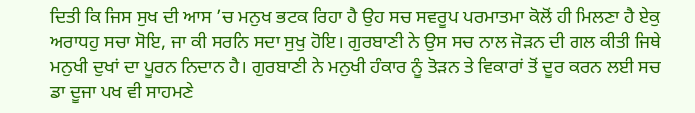ਦਿਤੀ ਕਿ ਜਿਸ ਸੁਖ ਦੀ ਆਸ ’ਚ ਮਨੁਖ ਭਟਕ ਰਿਹਾ ਹੈ ਉਹ ਸਚ ਸਵਰੂਪ ਪਰਮਾਤਮਾ ਕੋਲੋਂ ਹੀ ਮਿਲਣਾ ਹੈ ਏਕੁ ਅਰਾਧਹੁ ਸਚਾ ਸੋਇ, ਜਾ ਕੀ ਸਰਨਿ ਸਦਾ ਸੁਖੁ ਹੋਇ। ਗੁਰਬਾਣੀ ਨੇ ਉਸ ਸਚ ਨਾਲ ਜੋੜਨ ਦੀ ਗਲ ਕੀਤੀ ਜਿਥੇ ਮਨੁਖੀ ਦੁਖਾਂ ਦਾ ਪੂਰਨ ਨਿਦਾਨ ਹੈ। ਗੁਰਬਾਣੀ ਨੇ ਮਨੁਖੀ ਹੰਕਾਰ ਨੂੰ ਤੋੜਨ ਤੇ ਵਿਕਾਰਾਂ ਤੋਂ ਦੂਰ ਕਰਨ ਲਈ ਸਚ ਡਾ ਦੂਜਾ ਪਖ ਵੀ ਸਾਹਮਣੇ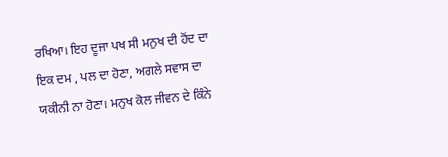ਰਖਿਆ। ਇਹ ਦੂਜਾ ਪਖ ਸੀ ਮਨੁਖ ਦੀ ਹੋਂਦ ਦਾ ਇਕ ਦਮ , ਪਲ ਦਾ ਹੋਣਾ, ਅਗਲੇ ਸਵਾਸ ਦਾ ਯਕੀਨੀ ਨਾ ਹੋਣਾ। ਮਨੁਖ ਕੋਲ ਜੀਵਨ ਦੇ ਕਿੰਨੇ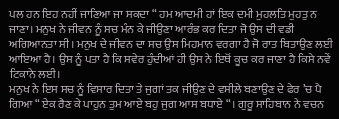ਪਲ ਹਨ ਇਹ ਨਹੀਂ ਜਾਣਿਆ ਜਾ ਸਕਦਾ “ ਹਮ ਆਦਮੀ ਹਾਂ ਇਕ ਦਮੀ ਮੁਹਲਤਿ ਮੁਹਤੁ ਨ ਜਾਣਾ। ਮਨੁਖ ਨੇ ਜੀਵਨ ਨੂੰ ਸਚ ਮੰਨ ਕੇ ਜੀਉਣਾ ਆਰੰਭ ਕਰ ਦਿਤਾ ਜੋ ਉਸ ਦੀ ਵਡੀ ਅਗਿਆਨਤਾ ਸੀ। ਮਨੁਖ ਦੇ ਜੀਵਨ ਦਾ ਸਚ ਉਸ ਮਿਹਮਾਨ ਵਰਗਾ ਹੈ ਜੋ ਰਾਤ ਬਿਤਾਉਣ ਲਈ ਆਇਆ ਹੈ। ਉਸ ਨੂੰ ਪਤਾ ਹੈ ਕਿ ਸਵੇਰ ਹੁੰਦੀਆਂ ਹੀ ਉਸ ਨੇ ਇਥੋਂ ਕੂਚ ਕਰ ਜਾਣਾ ਹੈ ਕਿਸੇ ਨਵੇਂ ਟਿਕਾਨੇ ਲਈ।
ਮਨੁਖ ਨੇ ਇਸ ਸਚ ਨੂੰ ਵਿਸਾਰ ਦਿਤਾ ਤੇ ਜੁਗਾਂ ਤਕ ਜੀਉਣ ਦੇ ਵਸੀਲੇ ਬਣਾਉਣ ਦੇ ਫੇਰ ’ਚ ਪੈ ਗਿਆ “ ਏਕ ਰੈਣ ਕੇ ਪਾਹੁਨ ਤੁਮ ਆਏ ਬਹੁ ਜੁਗ ਆਸ ਬਧਾਏ “। ਗੁਰੂ ਸਾਹਿਬਾਨ ਨੇ ਵਚਨ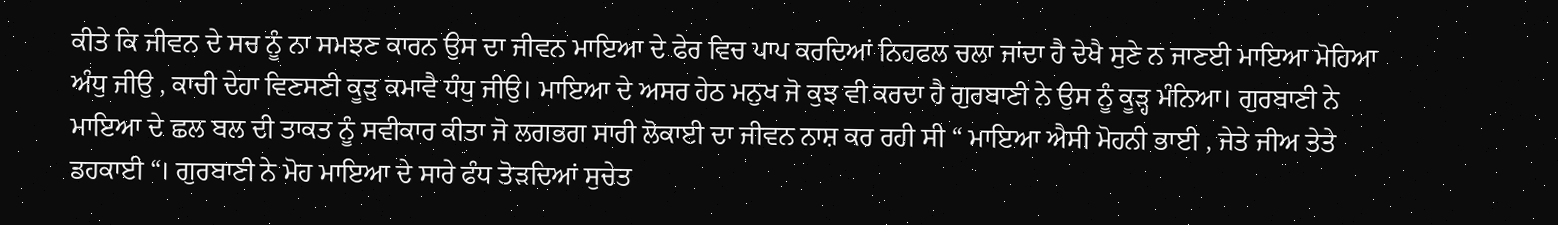ਕੀਤੇ ਕਿ ਜੀਵਨ ਦੇ ਸਚ ਨੂੰ ਨਾ ਸਮਝਣ ਕਾਰਨ ਉਸ ਦਾ ਜੀਵਨ ਮਾਇਆ ਦੇ ਫੇਰ ਵਿਚ ਪਾਪ ਕਰਦਿਆਂ ਨਿਹਫਲ ਚਲਾ ਜਾਂਦਾ ਹੈ ਦੇਖੈ ਸੁਣੇ ਨ ਜਾਣਈ ਮਾਇਆ ਮੋਹਿਆ ਅੰਧੁ ਜੀਉ , ਕਾਚੀ ਦੇਹਾ ਵਿਣਸਣੀ ਕੂੜੁ ਕਮਾਵੈ ਧੰਧੁ ਜੀਉ। ਮਾਇਆ ਦੇ ਅਸਰ ਹੇਠ ਮਨੁਖ ਜੋ ਕੁਝ ਵੀ ਕਰਦਾ ਹੈ ਗੁਰਬਾਣੀ ਨੇ ਉਸ ਨੂੰ ਕੂੜ੍ਹ ਮੰਨਿਆ। ਗੁਰਬਾਣੀ ਨੇ ਮਾਇਆ ਦੇ ਛਲ ਬਲ ਦੀ ਤਾਕਤ ਨੂੰ ਸਵੀਕਾਰ ਕੀਤਾ ਜੋ ਲਗਭਗ ਸਾਰੀ ਲੋਕਾਈ ਦਾ ਜੀਵਨ ਨਾਸ਼ ਕਰ ਰਹੀ ਸੀ “ ਮਾਇਆ ਐਸੀ ਮੋਹਨੀ ਭਾਈ , ਜੇਤੇ ਜੀਅ ਤੇਤੇ ਡਹਕਾਈ “। ਗੁਰਬਾਣੀ ਨੇ ਮੋਹ ਮਾਇਆ ਦੇ ਸਾਰੇ ਫੰਧ ਤੋੜਦਿਆਂ ਸੁਚੇਤ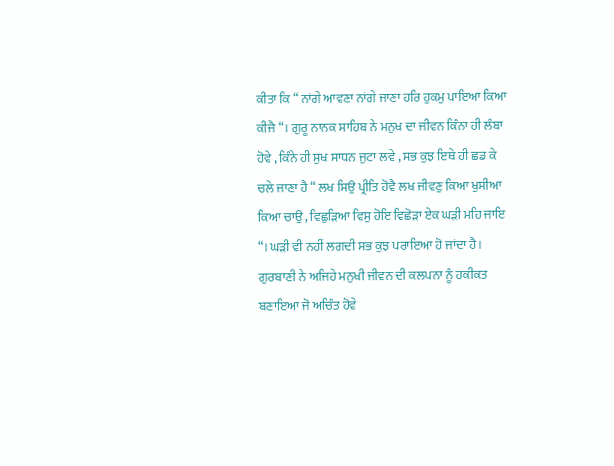ਕੀਤਾ ਕਿ “ ਨਾਂਗੇ ਆਵਣਾ ਨਾਂਗੇ ਜਾਣਾ ਹਰਿ ਹੁਕਮੁ ਪਾਇਆ ਕਿਆ ਕੀਜੈ “। ਗੁਰੂ ਨਾਨਕ ਸਾਹਿਬ ਨੇ ਮਨੁਖ ਦਾ ਜੀਵਨ ਕਿੰਨਾ ਹੀ ਲੰਬਾ ਹੋਵੇ , ਕਿੰਨੇ ਹੀ ਸੁਖ ਸਾਧਨ ਜੁਟਾ ਲਵੇ , ਸਭ ਕੁਝ ਇਥੇ ਹੀ ਛਡ ਕੇ ਚਲੇ ਜਾਣਾ ਹੈ “ ਲਖ ਸਿਉ ਪ੍ਰੀਤਿ ਹੋਵੈ ਲਖ ਜੀਵਣੁ ਕਿਆ ਖੁਸੀਆ ਕਿਆ ਚਾਉ , ਵਿਛੁੜਿਆ ਵਿਸੁ ਹੋਇ ਵਿਛੋੜਾ ਏਕ ਘੜੀ ਮਹਿ ਜਾਇ “। ਘੜੀ ਵੀ ਨਹੀਂ ਲਗਦੀ ਸਭ ਕੁਝ ਪਰਾਇਆ ਹੋ ਜਾਂਦਾ ਹੈ। ਗੁਰਬਾਣੀ ਨੇ ਅਜਿਹੇ ਮਨੁਖੀ ਜੀਵਨ ਦੀ ਕਲਪਨਾ ਨੂੰ ਹਕੀਕਤ ਬਣਾਇਆ ਜੋ ਅਚਿੰਤ ਹੋਵੇ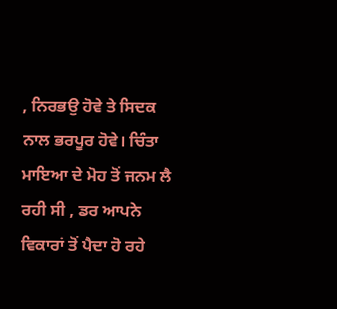, ਨਿਰਭਉ ਹੋਵੇ ਤੇ ਸਿਦਕ ਨਾਲ ਭਰਪੂਰ ਹੋਵੇ। ਚਿੰਤਾ ਮਾਇਆ ਦੇ ਮੋਹ ਤੋਂ ਜਨਮ ਲੈ ਰਹੀ ਸੀ , ਡਰ ਆਪਨੇ ਵਿਕਾਰਾਂ ਤੋਂ ਪੈਦਾ ਹੋ ਰਹੇ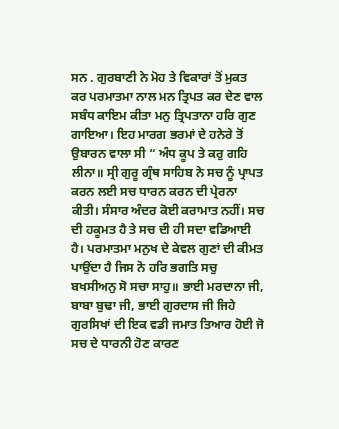ਸਨ . ਗੁਰਬਾਣੀ ਨੇ ਮੋਹ ਤੇ ਵਿਕਾਰਾਂ ਤੋਂ ਮੁਕਤ ਕਰ ਪਰਮਾਤਮਾ ਨਾਲ ਮਨ ਤ੍ਰਿਪਤ ਕਰ ਦੇਣ ਵਾਲ ਸਬੰਧ ਕਾਇਮ ਕੀਤਾ ਮਨੁ ਤ੍ਰਿਪਤਾਨਾ ਹਰਿ ਗੁਣ ਗਾਇਆ। ਇਹ ਮਾਰਗ ਭਰਮਾਂ ਦੇ ਹਨੇਰੇ ਤੋਂ ਉਬਾਰਨ ਵਾਲਾ ਸੀ “ ਅੰਧ ਕੂਪ ਤੇ ਕਰੁ ਗਹਿ ਲੀਨਾ॥ ਸ੍ਰੀ ਗੁਰੂ ਗ੍ਰੰਥ ਸਾਹਿਬ ਨੇ ਸਚ ਨੂੰ ਪ੍ਰਾਪਤ ਕਰਨ ਲਈ ਸਚ ਧਾਰਨ ਕਰਨ ਦੀ ਪ੍ਰੇਰਨਾ ਕੀਤੀ। ਸੰਸਾਰ ਅੰਦਰ ਕੋਈ ਕਰਾਮਾਤ ਨਹੀਂ। ਸਚ ਦੀ ਹਕੂਮਤ ਹੈ ਤੇ ਸਚ ਦੀ ਹੀ ਸਦਾ ਵਡਿਆਈ ਹੈ। ਪਰਮਾਤਮਾ ਮਨੁਖ ਦੇ ਕੇਵਲ ਗੁਣਾਂ ਦੀ ਕੀਮਤ ਪਾਉਂਦਾ ਹੈ ਜਿਸ ਨੋ ਹਰਿ ਭਗਤਿ ਸਚੁ ਬਖਸੀਅਨੁ ਸੋ ਸਚਾ ਸਾਹੁ॥ ਭਾਈ ਮਰਦਾਨਾ ਜੀ, ਬਾਬਾ ਬੁਢਾ ਜੀ, ਭਾਈ ਗੁਰਦਾਸ ਜੀ ਜਿਹੇ ਗੁਰਸਿਖਾਂ ਦੀ ਇਕ ਵਡੀ ਜਮਾਤ ਤਿਆਰ ਹੋਈ ਜੋ ਸਚ ਦੇ ਧਾਰਨੀ ਹੋਣ ਕਾਰਣ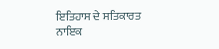ਇਤਿਹਾਸ ਦੇ ਸਤਿਕਾਰਤ ਨਾਇਕ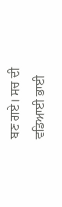ਬਣ ਗਏ। ਸਚ ਦੀ ਵਡਿਆਈ ਭਾਈ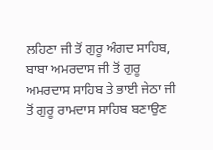ਲਹਿਣਾ ਜੀ ਤੋਂ ਗੁਰੂ ਅੰਗਦ ਸਾਹਿਬ, ਬਾਬਾ ਅਮਰਦਾਸ ਜੀ ਤੋਂ ਗੁਰੂ ਅਮਰਦਾਸ ਸਾਹਿਬ ਤੇ ਭਾਈ ਜੇਠਾ ਜੀ ਤੋਂ ਗੁਰੂ ਰਾਮਦਾਸ ਸਾਹਿਬ ਬਣਾਉਣ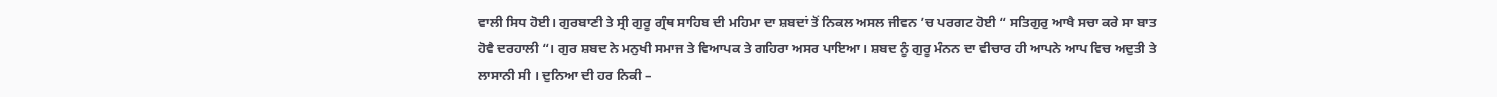ਵਾਲੀ ਸਿਧ ਹੋਈ। ਗੁਰਬਾਣੀ ਤੇ ਸ੍ਰੀ ਗੁਰੂ ਗ੍ਰੰਥ ਸਾਹਿਬ ਦੀ ਮਹਿਮਾ ਦਾ ਸ਼ਬਦਾਂ ਤੋਂ ਨਿਕਲ ਅਸਲ ਜੀਵਨ ’ਚ ਪਰਗਟ ਹੋਈ “ ਸਤਿਗੁਰੁ ਆਖੈ ਸਚਾ ਕਰੇ ਸਾ ਬਾਤ ਹੋਵੈ ਦਰਹਾਲੀ “। ਗੁਰ ਸ਼ਬਦ ਨੇ ਮਨੁਖੀ ਸਮਾਜ ਤੇ ਵਿਆਪਕ ਤੇ ਗਹਿਰਾ ਅਸਰ ਪਾਇਆ। ਸ਼ਬਦ ਨੂੰ ਗੁਰੂ ਮੰਨਨ ਦਾ ਵੀਚਾਰ ਹੀ ਆਪਨੇ ਆਪ ਵਿਚ ਅਦੁਤੀ ਤੇ ਲਾਸਾਨੀ ਸੀ । ਦੁਨਿਆ ਦੀ ਹਰ ਨਿਕੀ –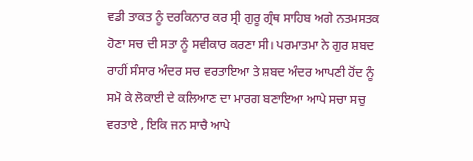ਵਡੀ ਤਾਕਤ ਨੂੰ ਦਰਕਿਨਾਰ ਕਰ ਸ੍ਰੀ ਗੁਰੂ ਗ੍ਰੰਥ ਸਾਹਿਬ ਅਗੇ ਨਤਮਸਤਕ ਹੋਣਾ ਸਚ ਦੀ ਸਤਾ ਨੂੰ ਸਵੀਕਾਰ ਕਰਣਾ ਸੀ। ਪਰਮਾਤਮਾ ਨੇ ਗੁਰ ਸ਼ਬਦ ਰਾਹੀਂ ਸੰਸਾਰ ਅੰਦਰ ਸਚ ਵਰਤਾਇਆ ਤੇ ਸ਼ਬਦ ਅੰਦਰ ਆਪਣੀ ਹੋਂਦ ਨੂੰ ਸਮੋ ਕੇ ਲੋਕਾਈ ਦੇ ਕਲਿਆਣ ਦਾ ਮਾਰਗ ਬਣਾਇਆ ਆਪੇ ਸਚਾ ਸਚੁ ਵਰਤਾਏ , ਇਕਿ ਜਨ ਸਾਚੈ ਆਪੇ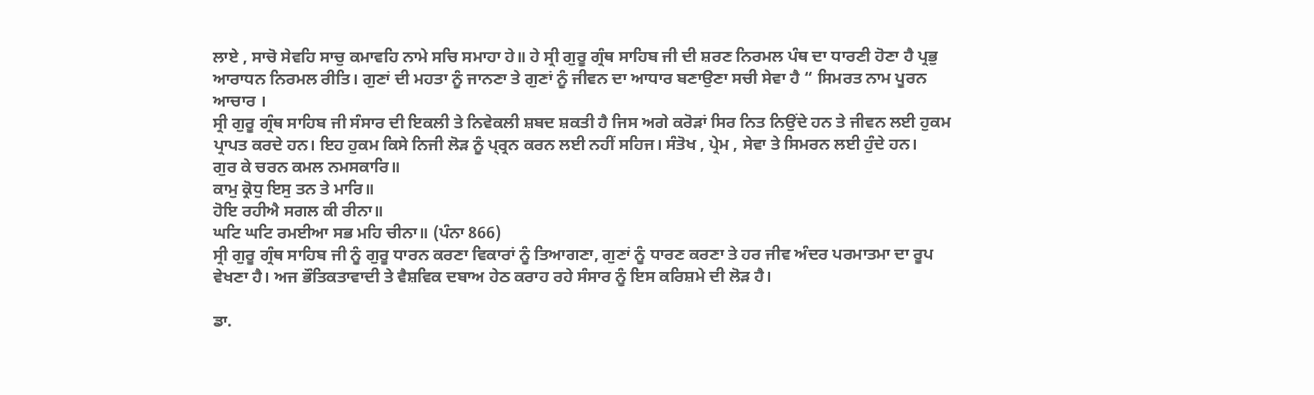ਲਾਏ , ਸਾਚੋ ਸੇਵਹਿ ਸਾਚੁ ਕਮਾਵਹਿ ਨਾਮੇ ਸਚਿ ਸਮਾਹਾ ਹੇ॥ ਹੇ ਸ੍ਰੀ ਗੁਰੂ ਗ੍ਰੰਥ ਸਾਹਿਬ ਜੀ ਦੀ ਸ਼ਰਣ ਨਿਰਮਲ ਪੰਥ ਦਾ ਧਾਰਣੀ ਹੋਣਾ ਹੈ ਪ੍ਰਭੁ ਆਰਾਧਨ ਨਿਰਮਲ ਰੀਤਿ। ਗੁਣਾਂ ਦੀ ਮਹਤਾ ਨੂੰ ਜਾਨਣਾ ਤੇ ਗੁਣਾਂ ਨੂੰ ਜੀਵਨ ਦਾ ਆਧਾਰ ਬਣਾਉਣਾ ਸਚੀ ਸੇਵਾ ਹੈ “ ਸਿਮਰਤ ਨਾਮ ਪੂਰਨ ਆਚਾਰ ।
ਸ੍ਰੀ ਗੁਰੂ ਗ੍ਰੰਥ ਸਾਹਿਬ ਜੀ ਸੰਸਾਰ ਦੀ ਇਕਲੀ ਤੇ ਨਿਵੇਕਲੀ ਸ਼ਬਦ ਸ਼ਕਤੀ ਹੈ ਜਿਸ ਅਗੇ ਕਰੋੜਾਂ ਸਿਰ ਨਿਤ ਨਿਉਂਦੇ ਹਨ ਤੇ ਜੀਵਨ ਲਈ ਹੁਕਮ ਪ੍ਰਾਪਤ ਕਰਦੇ ਹਨ। ਇਹ ਹੁਕਮ ਕਿਸੇ ਨਿਜੀ ਲੋੜ ਨੂੰ ਪ੍ਰ੍ਰਨ ਕਰਨ ਲਈ ਨਹੀਂ ਸਹਿਜ। ਸੰਤੋਖ , ਪ੍ਰੇਮ , ਸੇਵਾ ਤੇ ਸਿਮਰਨ ਲਈ ਹੁੰਦੇ ਹਨ।
ਗੁਰ ਕੇ ਚਰਨ ਕਮਲ ਨਮਸਕਾਰਿ॥
ਕਾਮੁ ਕ੍ਰੋਧੁ ਇਸੁ ਤਨ ਤੇ ਮਾਰਿ॥
ਹੋਇ ਰਹੀਐ ਸਗਲ ਕੀ ਰੀਨਾ॥
ਘਟਿ ਘਟਿ ਰਮਈਆ ਸਭ ਮਹਿ ਚੀਨਾ॥ (ਪੰਨਾ 866)
ਸ੍ਰੀ ਗੁਰੂ ਗ੍ਰੰਥ ਸਾਹਿਬ ਜੀ ਨੂੰ ਗੁਰੂ ਧਾਰਨ ਕਰਣਾ ਵਿਕਾਰਾਂ ਨੂੰ ਤਿਆਗਣਾ, ਗੁਣਾਂ ਨੂੰ ਧਾਰਣ ਕਰਣਾ ਤੇ ਹਰ ਜੀਵ ਅੰਦਰ ਪਰਮਾਤਮਾ ਦਾ ਰੂਪ ਵੇਖਣਾ ਹੈ। ਅਜ ਭੌਤਿਕਤਾਵਾਦੀ ਤੇ ਵੈਸ਼ਵਿਕ ਦਬਾਅ ਹੇਠ ਕਰਾਹ ਰਹੇ ਸੰਸਾਰ ਨੂੰ ਇਸ ਕਰਿਸ਼ਮੇ ਦੀ ਲੋੜ ਹੈ।

ਡਾ.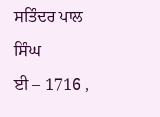ਸਤਿੰਦਰ ਪਾਲ ਸਿੰਘ
ਈ – 1716 ,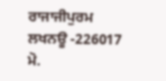ਰਾਜਾਜੀਪੁਰਮ
ਲਖਨਊ -226017
ਮੋ.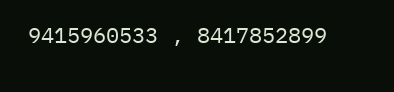9415960533 , 8417852899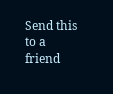Send this to a friend